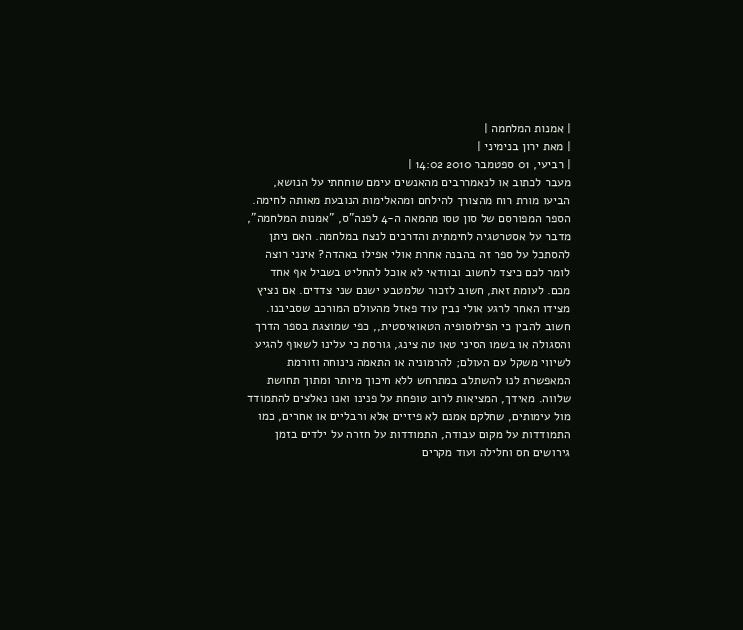| אמנות המלחמה |
| מאת ירון בנימיני |
| רביעי, 01 ספטמבר 2010 14:02 |
מעבר לכתוב או לנאמררבים מהאנשים עימם שוחחתי על הנושא, הביעו מורת רוח מהצורך להילחם ומהאלימות הנובעת מאותה לחימה. הספר המפורסם של סון טסו מהמאה ה-4 לפנה"ס, "אמנות המלחמה", מדבר על אסטרטגיה לחימתית והדרכים לנצח במלחמה. האם ניתן להסתכל על ספר זה בהבנה אחרת אולי אפילו באהדה? אינני רוצה לומר לכם כיצד לחשוב ובוודאי לא אוכל להחליט בשביל אף אחד מכם. לעומת זאת, חשוב לזכור שלמטבע ישנם שני צדדים. אם נציץ מצידו האחר לרגע אולי נבין עוד פאזל מהעולם המורכב שסביבנו.
חשוב להבין כי הפילוסופיה הטאואיסטית,, כפי שמוצגת בספר הדרך והסגולה או בשמו הסיני טאו טה צינג, גורסת כי עלינו לשאוף להגיע לשיווי משקל עם העולם; להרמוניה או התאמה נינוחה וזורמת המאפשרת לנו להשתלב במתרחש ללא חיכוך מיותר ומתוך תחושת שלווה. מאידך, המציאות לרוב טופחת על פנינו ואנו נאלצים להתמודד מול עימותים, שחלקם אמנם לא פיזיים אלא ורבליים או אחרים, כמו התמודדות על מקום עבודה, התמודדות על חזרה על ילדים בזמן גירושים חס וחלילה ועוד מקרים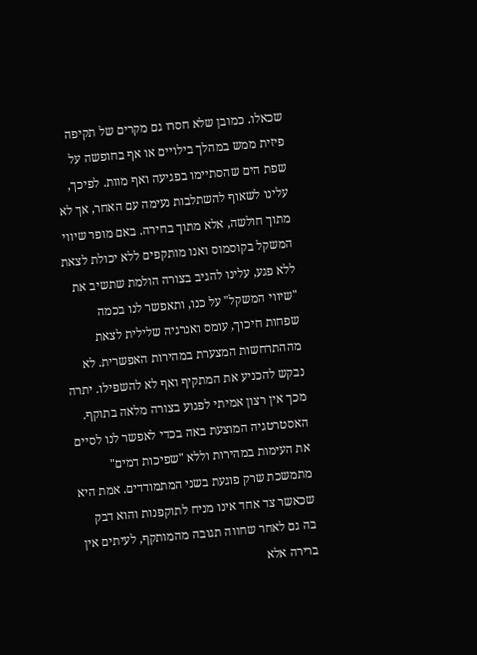שכאלו. כמובן שלא חסרו גם מקרים של תקיפה פיזית ממש במהלך בילויים או אף בחופשה על שפת הים שהסתיימו בפגיעה ואף מוות. לפיכך, עלינו לשאוף להשתלבות נעימה עם האחר, אך לא מתוך חולשה, אלא מתוך בחירה. באם מופר שיווי המשקל בקוסמוס ואנו מותקפים ללא יכולת לצאת ללא פגע, עלינו להגיב בצורה הולמת שתשיב את "שיווי המשקל" על כנו, ותאפשר לנו בכמה שפחות חיכוך, עומס ואנרגיה שלילית לצאת מההתרחשות המצערת במהירות האפשרית. לא נבקש להכניע את המתקיף ואף לא להשפילו. יתרה מכך אין רצון אמיתי לפגוע בצורה מלאה בתוקף. האסטרטגיה המוצעת באה בכדי לאפשר לנו לסיים את העימות במהירות וללא "שפיכות דמים" מתמשכת שרק פוגעת בשני המתמודדים. אמת היא שכאשר צד אחד אינו מניח לתוקפנות והוא דבק בה גם לאחר שחווה תגובה מהמותקף, לעיתים אין ברירה אלא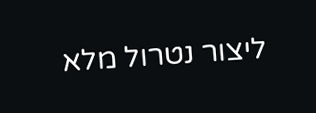ליצור נטרול מלא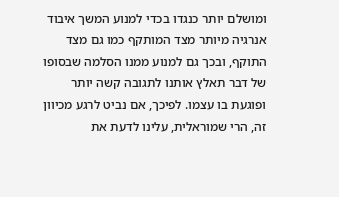ומושלם יותר כנגדו בכדי למנוע המשך איבוד אנרגיה מיותר מצד המותקף כמו גם מצד התוקף, ובכך גם למנוע ממנו הסלמה שבסופו של דבר תאלץ אותנו לתגובה קשה יותר ופוגעת בו עצמו. לפיכך, אם נביט לרגע מכיוון זה, הרי שמוראלית, עלינו לדעת את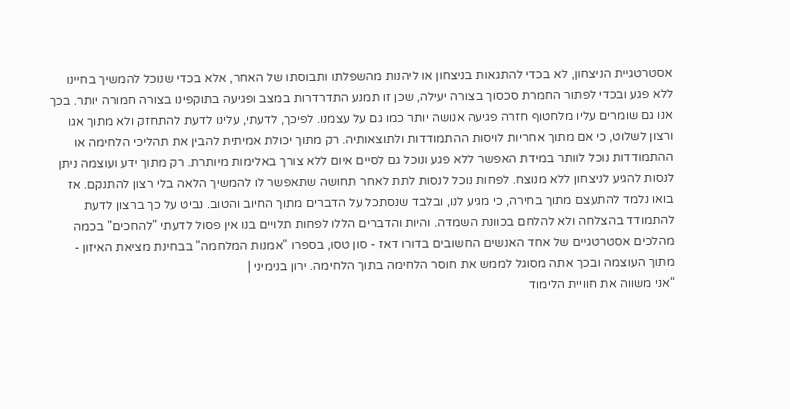אסטרטגיית הניצחון, לא בכדי להתגאות בניצחון או ליהנות מהשפלתו ותבוסתו של האחר, אלא בכדי שנוכל להמשיך בחיינו ללא פגע ובכדי לפתור החמרת סכסוך בצורה יעילה, שכן זו תמנע התדרדרות במצב ופגיעה בתוקפינו בצורה חמורה יותר. בכך אנו גם שומרים עליו מלחטוף חזרה פגיעה אנושה יותר כמו גם על עצמנו. לפיכך, לדעתי, עלינו לדעת להתחזק ולא מתוך אגו ורצון לשלוט, כי אם מתוך אחריות לויסות ההתמודדות ולתוצאותיה. רק מתוך יכולת אמיתית להבין את תהליכי הלחימה או ההתמודדות נוכל לוותר במידת האפשר ללא פגע ונוכל גם לסיים איום ללא צורך באלימות מיותרת. רק מתוך ידע ועוצמה ניתן לנסות להגיע לניצחון ללא מנוצח. לפחות נוכל לנסות לתת לאחר תחושה שתאפשר לו להמשיך הלאה בלי רצון להתנקם. אז בואו נלמד להתעצם מתוך בחירה, כי מגיע לנו, ובלבד שנסתכל על הדברים מתוך החיוב והטוב. נביט על כך ברצון לדעת להתמודד בהצלחה ולא להלחם בכוונת השמדה. והיות והדברים הללו לפחות תלויים בנו אין פסול לדעתי "להחכים" בכמה מהלכים אסטרטגיים של אחד האנשים החשובים בדורו דאז - סון טסו, בספרו "אמנות המלחמה" בבחינת מציאת האיזון - מתוך העוצמה ובכך אתה מסוגל לממש את חוסר הלחימה בתוך הלחימה. ירון בנימיני |
“אני משווה את חוויית הלימוד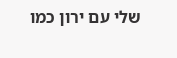שלי עם ירון כמו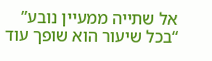אל שתייה ממעיין נובע”
“בכל שיעור הוא שופך עוד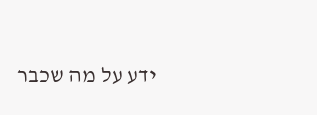ידע על מה שכבר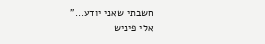חשבתי שאני יודע...”
אלי פיניש